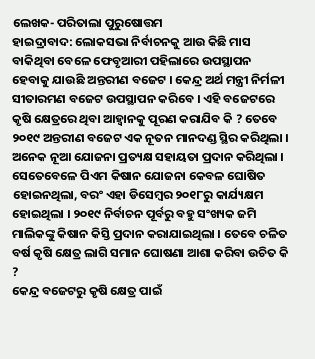ଲେଖକ- ପରିତାଲା ପୁରୁଷୋତ୍ତମ
ହାଇଦ୍ରାବାଦ: ଲୋକସଭା ନିର୍ବାଚନକୁ ଆଉ କିଛି ମାସ ବାକିଥିବା ବେଳେ ଫେବୃଆରୀ ପହିଲାରେ ଉପସ୍ଥାପନ ହେବାକୁ ଯାଉଛି ଅନ୍ତରୀଣ ବଜେଟ । କେନ୍ଦ୍ର ଅର୍ଥ ମନ୍ତ୍ରୀ ନିର୍ମଳୀ ସୀତାରମଣ ବଜେଟ ଉପସ୍ଥାପନ କରିବେ । ଏହି ବଜେଟରେ କୃଷି କ୍ଷେତ୍ରରେ ଥିବା ଆହ୍ବାନକୁ ପୂରଣ କରାଯିବ କି ? ତେବେ ୨୦୧୯ ଅନ୍ତରୀଣ ବଜେଟ ଏକ ନୂତନ ମାନଦଣ୍ଡ ସ୍ଥିର କରିଥିଲା । ଅନେକ ନୂଆ ଯୋଜନା ପ୍ରତ୍ୟକ୍ଷ ସହାୟତା ପ୍ରଦାନ କରିଥିଲା । ସେତେବେଳେ ପିଏମ କିଷାନ ଯୋଜନା କେବଳ ଘୋଷିତ ହୋଇନଥିଲା, ବରଂ ଏହା ଡିସେମ୍ବର ୨୦୧୮ରୁ କାର୍ଯ୍ୟକ୍ଷମ ହୋଇଥିଲା । ୨୦୧୯ ନିର୍ବାଚନ ପୂର୍ବରୁ ବହୁ ସଂଖ୍ୟକ ଜମି ମାଲିକଙ୍କୁ କିଷାନ କିସ୍ତି ପ୍ରଦାନ କରାଯାଇଥିଲା । ତେବେ ଚଳିତ ବର୍ଷ କୃଷି କ୍ଷେତ୍ର ଲାଗି ସମାନ ଘୋଷଣା ଆଶା କରିବା ଉଚିତ କି ?
କେନ୍ଦ୍ର ବଜେଟରୁ କୃଷି କ୍ଷେତ୍ର ପାଇଁ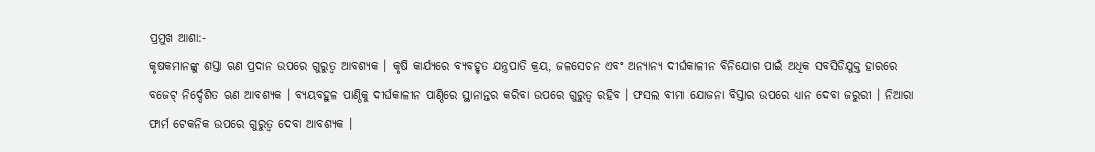ପ୍ରମୁଖ ଆଶା:-
କୃଷକମାନଙ୍କୁ ଶସ୍ତା ଋଣ ପ୍ରଦାନ ଉପରେ ଗୁରୁତ୍ବ ଆବଶ୍ୟକ । କୃଷି କାର୍ଯ୍ୟରେ ବ୍ୟବହୃତ ଯନ୍ତ୍ରପାତି କ୍ରୟ, ଜଳସେଚନ ଏବଂ ଅନ୍ୟାନ୍ୟ ଦୀର୍ଘକାଳୀନ ବିନିଯୋଗ ପାଇଁ ଅଧିକ ସବସିଡିଯୁକ୍ତ ହାରରେ ବଜେଟ୍ ନିର୍ଦ୍ଦେଶିତ ଋଣ ଆବଶ୍ୟକ । ବ୍ୟୟବହୁଳ ପାଣ୍ଠିକୁ ଦୀର୍ଘକାଳୀନ ପାଣ୍ଠିରେ ସ୍ଥାନାନ୍ତର କରିବା ଉପରେ ଗୁରୁତ୍ବ ରହିବ । ଫସଲ ବୀମା ଯୋଜନା ବିସ୍ତାର ଉପରେ ଧ୍ୟାନ ଦେବା ଜରୁରୀ । ନିଆରା ଫାର୍ମ ଟେକନିକ ଉପରେ ଗୁରୁତ୍ବ ଦେବା ଆବଶ୍ୟକ ।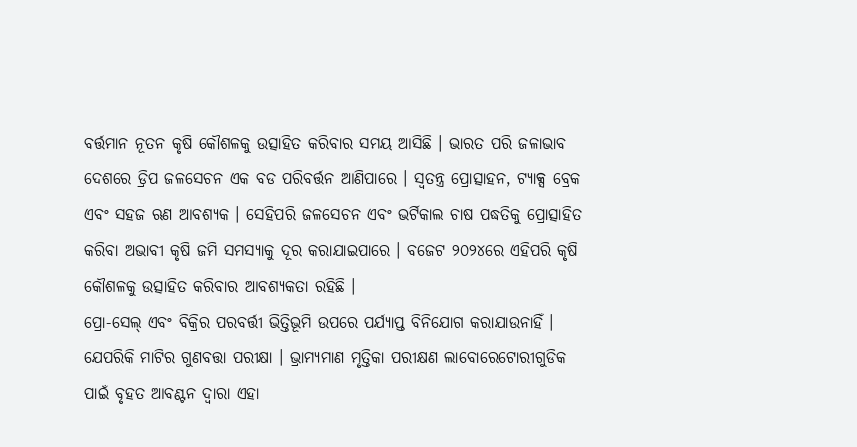ବର୍ତ୍ତମାନ ନୂତନ କୃଷି କୌଶଳକୁ ଉତ୍ସାହିତ କରିବାର ସମୟ ଆସିଛି । ଭାରତ ପରି ଜଳାଭାବ ଦେଶରେ ଡ୍ରିପ ଜଳସେଚନ ଏକ ବଡ ପରିବର୍ତ୍ତନ ଆଣିପାରେ । ସ୍ବତନ୍ତ୍ର ପ୍ରୋତ୍ସାହନ, ଟ୍ୟାକ୍ସ ବ୍ରେକ ଏବଂ ସହଜ ଋଣ ଆବଶ୍ୟକ । ସେହିପରି ଜଳସେଚନ ଏବଂ ଭର୍ଟିକାଲ ଚାଷ ପଦ୍ଧତିକୁ ପ୍ରୋତ୍ସାହିତ କରିବା ଅଭାବୀ କୃଷି ଜମି ସମସ୍ୟାକୁ ଦୂର କରାଯାଇପାରେ । ବଜେଟ ୨୦୨୪ରେ ଏହିପରି କୃଷି କୌଶଳକୁ ଉତ୍ସାହିତ କରିବାର ଆବଶ୍ୟକତା ରହିଛି ।
ପ୍ରୋ-ସେଲ୍ ଏବଂ ବିକ୍ରିର ପରବର୍ତ୍ତୀ ଭିତ୍ତିଭୂମି ଉପରେ ପର୍ଯ୍ୟାପ୍ତ ବିନିଯୋଗ କରାଯାଉନାହିଁ । ଯେପରିକି ମାଟିର ଗୁଣବତ୍ତା ପରୀକ୍ଷା । ଭ୍ରାମ୍ୟମାଣ ମୃତ୍ତିକା ପରୀକ୍ଷଣ ଲାବୋରେଟୋରୀଗୁଡିକ ପାଇଁ ବୃହତ ଆବଣ୍ଟନ ଦ୍ବାରା ଏହା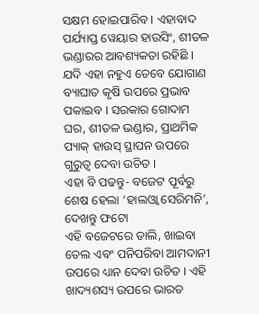ସକ୍ଷମ ହୋଇପାରିବ । ଏହାବାଦ ପର୍ଯ୍ୟାପ୍ତ ୱେୟାର ହାଉସିଂ, ଶୀତଳ ଭଣ୍ଡାରର ଆବଶ୍ୟକତା ରହିଛି । ଯଦି ଏହା ନହୁଏ ତେବେ ଯୋଗାଣ ବ୍ୟାଘାତ କୃଷି ଉପରେ ପ୍ରଭାବ ପକାଇବ । ସରକାର ଗୋଦାମ ଘର, ଶୀତଳ ଭଣ୍ଡାର, ପ୍ରାଥମିକ ପ୍ୟାକ୍ ହାଉସ୍ ସ୍ଥାପନ ଉପରେ ଗୁରୁତ୍ବ ଦେବା ଉଚିତ ।
ଏହା ବି ପଢନ୍ତୁ- ବଜେଟ ପୂର୍ବରୁ ଶେଷ ହେଲା ‘ହାଲଓ୍ବା ସେରିମନି’, ଦେଖନ୍ତୁ ଫଟୋ
ଏହି ବଜେଟରେ ଡାଲି, ଖାଇବା ତେଲ ଏବଂ ପନିପରିବା ଆମଦାନୀ ଉପରେ ଧ୍ୟାନ ଦେବା ଉଚିତ । ଏହି ଖାଦ୍ୟଶସ୍ୟ ଉପରେ ଭାରତ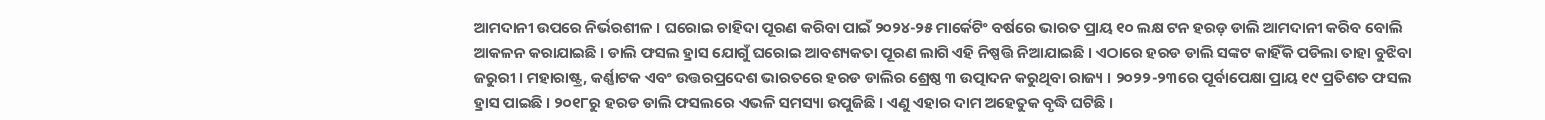ଆମଦାନୀ ଉପରେ ନିର୍ଭରଶୀଳ । ଘରୋଇ ଚାହିଦା ପୂରଣ କରିବା ପାଇଁ ୨୦୨୪-୨୫ ମାର୍କେଟିଂ ବର୍ଷରେ ଭାରତ ପ୍ରାୟ ୧୦ ଲକ୍ଷ ଟନ ହରଡ଼ ଡାଲି ଆମଦାନୀ କରିବ ବୋଲି ଆକଳନ କରାଯାଇଛି । ଡାଲି ଫସଲ ହ୍ରାସ ଯୋଗୁଁ ଘରୋଇ ଆବଶ୍ୟକତା ପୂରଣ ଲାଗି ଏହି ନିଷ୍ପତ୍ତି ନିଆଯାଇଛି । ଏଠାରେ ହରଡ ଡାଲି ସଙ୍କଟ କାହିଁକି ପଡିଲା ତାହା ବୁଝିବା ଜରୁରୀ । ମହାରାଷ୍ଟ୍ର, କର୍ଣ୍ଣାଟକ ଏବଂ ଉତ୍ତରପ୍ରଦେଶ ଭାରତରେ ହରଡ ଡାଲିର ଶ୍ରେଷ୍ଠ ୩ ଉତ୍ପାଦନ କରୁଥିବା ରାଜ୍ୟ । ୨୦୨୨-୨୩ରେ ପୂର୍ବାପେକ୍ଷା ପ୍ରାୟ ୧୯ ପ୍ରତିଶତ ଫସଲ ହ୍ରାସ ପାଇଛି । ୨୦୧୮ରୁ ହରଡ ଡାଲି ଫସଲରେ ଏଭଳି ସମସ୍ୟା ଉପୁଜିଛି । ଏଣୁ ଏହାର ଦାମ ଅହେତୁକ ବୃଦ୍ଧି ଘଟିଛି ।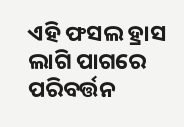ଏହି ଫସଲ ହ୍ରାସ ଲାଗି ପାଗରେ ପରିବର୍ତ୍ତନ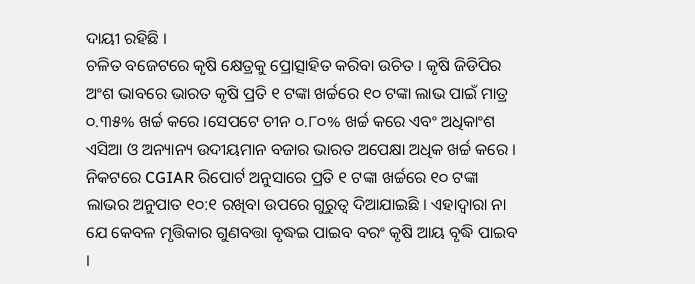ଦାୟୀ ରହିଛି ।
ଚଳିତ ବଜେଟରେ କୃଷି କ୍ଷେତ୍ରକୁ ପ୍ରୋତ୍ସାହିତ କରିବା ଉଚିତ । କୃଷି ଜିଡିପିର ଅଂଶ ଭାବରେ ଭାରତ କୃଷି ପ୍ରତି ୧ ଟଙ୍କା ଖର୍ଚ୍ଚରେ ୧୦ ଟଙ୍କା ଲାଭ ପାଇଁ ମାତ୍ର ୦.୩୫% ଖର୍ଚ୍ଚ କରେ ।ସେପଟେ ଚୀନ ୦.୮୦% ଖର୍ଚ୍ଚ କରେ ଏବଂ ଅଧିକାଂଶ ଏସିଆ ଓ ଅନ୍ୟାନ୍ୟ ଉଦୀୟମାନ ବଜାର ଭାରତ ଅପେକ୍ଷା ଅଧିକ ଖର୍ଚ୍ଚ କରେ । ନିକଟରେ CGIAR ରିପୋର୍ଟ ଅନୁସାରେ ପ୍ରତି ୧ ଟଙ୍କା ଖର୍ଚ୍ଚରେ ୧୦ ଟଙ୍କା ଲାଭର ଅନୁପାତ ୧୦:୧ ରଖିବା ଉପରେ ଗୁରୁତ୍ବ ଦିଆଯାଇଛି । ଏହାଦ୍ବାରା ନା ଯେ କେବଳ ମୃତ୍ତିକାର ଗୁଣବତ୍ତା ବୃଦ୍ଧଇ ପାଇବ ବରଂ କୃଷି ଆୟ ବୃଦ୍ଧି ପାଇବ ।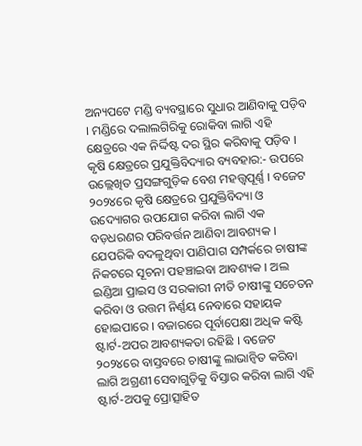ଅନ୍ୟପଟେ ମଣ୍ଡି ବ୍ୟବସ୍ଥାରେ ସୁଧାର ଆଣିବାକୁ ପଡ଼ିବ । ମଣ୍ଡିରେ ଦଲାଲଗିରିକୁ ରୋକିବା ଲାଗି ଏହି କ୍ଷେତ୍ରରେ ଏକ ନିର୍ଦ୍ଦିଷ୍ଟ ଦର ସ୍ଥିର କରିବାକୁ ପଡ଼ିବ ।
କୃଷି କ୍ଷେତ୍ରରେ ପ୍ରଯୁକ୍ତିବିଦ୍ୟାର ବ୍ୟବହାର:- ଉପରେ ଉଲ୍ଲେଖିତ ପ୍ରସଙ୍ଗଗୁଡ଼ିକ ବେଶ ମହତ୍ତ୍ବପୂର୍ଣ୍ଣ । ବଜେଟ ୨୦୨୪ରେ କୃଷି କ୍ଷେତ୍ରରେ ପ୍ରଯୁକ୍ତିବିଦ୍ୟା ଓ ଉଦ୍ୟୋଗର ଉପଯୋଗ କରିବା ଲାଗି ଏକ ବଡ଼ଧରଣର ପରିବର୍ତ୍ତନ ଆଣିବା ଆବଶ୍ୟକ । ଯେପରିକି ବଦଳୁଥିବା ପାଣିପାଗ ସମ୍ପର୍କରେ ଚାଷୀଙ୍କ ନିକଟରେ ସୂଚନା ପହଞ୍ଚାଇବା ଆବଶ୍ୟକ । ଅଲ ଇଣ୍ଡିଆ ପ୍ରାଇସ ଓ ସରକାରୀ ନୀତି ଚାଷୀଙ୍କୁ ସଚେତନ କରିବା ଓ ଉତ୍ତମ ନିର୍ଣ୍ଣୟ ନେବାରେ ସହାୟକ ହୋଇପାରେ । ବଜାରରେ ପୂର୍ବାପେକ୍ଷା ଅଧିକ କଷ୍ଟି ଷ୍ଟାର୍ଟ-ଅପର ଆବଶ୍ୟକତା ରହିଛି । ବଜେଟ ୨୦୨୪ରେ ବାସ୍ତବରେ ଚାଷୀଙ୍କୁ ଲାଭାନ୍ବିତ କରିବା ଲାଗି ଅଗ୍ରଣୀ ସେବାଗୁଡ଼ିକୁ ବିସ୍ତାର କରିବା ଲାଗି ଏହି ଷ୍ଟାର୍ଟ-ଅପକୁ ପ୍ରୋତ୍ସାହିତ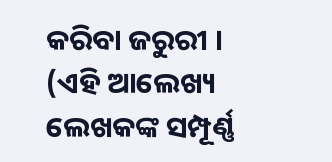କରିବା ଜରୁରୀ ।
(ଏହି ଆଲେଖ୍ୟ ଲେଖକଙ୍କ ସମ୍ପୂର୍ଣ୍ଣ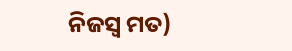ନିଜସ୍ବ ମତ)